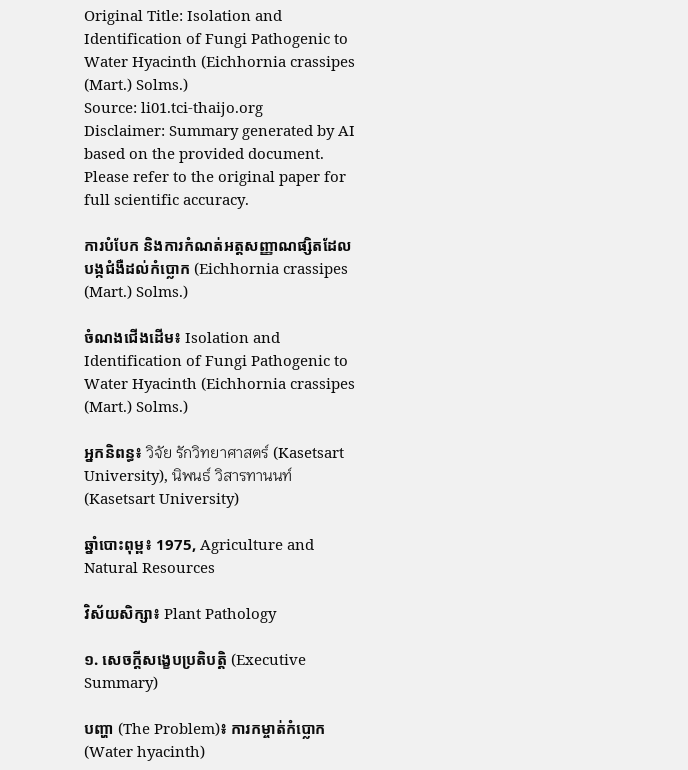Original Title: Isolation and Identification of Fungi Pathogenic to Water Hyacinth (Eichhornia crassipes (Mart.) Solms.)
Source: li01.tci-thaijo.org
Disclaimer: Summary generated by AI based on the provided document. Please refer to the original paper for full scientific accuracy.

ការបំបែក និងការកំណត់អត្តសញ្ញាណផ្សិតដែលបង្កជំងឺដល់កំប្លោក (Eichhornia crassipes (Mart.) Solms.)

ចំណងជើងដើម៖ Isolation and Identification of Fungi Pathogenic to Water Hyacinth (Eichhornia crassipes (Mart.) Solms.)

អ្នកនិពន្ធ៖ วิจัย รักวิทยาศาสตร์ (Kasetsart University), นิพนธ์ วิสารทานนท์ (Kasetsart University)

ឆ្នាំបោះពុម្ព៖ 1975, Agriculture and Natural Resources

វិស័យសិក្សា៖ Plant Pathology

១. សេចក្តីសង្ខេបប្រតិបត្តិ (Executive Summary)

បញ្ហា (The Problem)៖ ការកម្ចាត់កំប្លោក (Water hyacinth)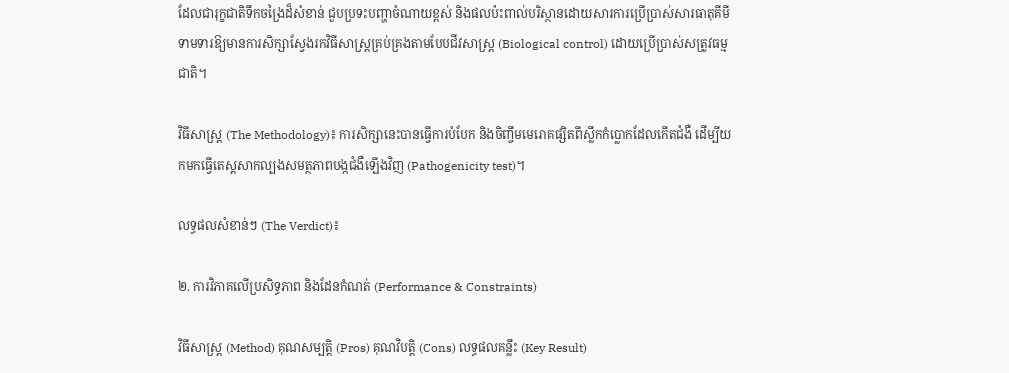ដែលជារុក្ខជាតិទឹកចង្រៃដ៏សំខាន់ ជួបប្រទះបញ្ហាចំណាយខ្ពស់ និងផលប៉ះពាល់បរិស្ថានដោយសារការប្រើប្រាស់សារធាតុគីមី ទាមទារឱ្យមានការសិក្សាស្វែងរកវិធីសាស្ត្រគ្រប់គ្រងតាមបែបជីវសាស្ត្រ (Biological control) ដោយប្រើប្រាស់សត្រូវធម្មជាតិ។

វិធីសាស្ត្រ (The Methodology)៖ ការសិក្សានេះបានធ្វើការបំបែក និងចិញ្ចឹមមេរោគផ្សិតពីស្លឹកកំប្លោកដែលកើតជំងឺ ដើម្បីយកមកធ្វើតេស្តសាកល្បងសមត្ថភាពបង្កជំងឺឡើងវិញ (Pathogenicity test)។

លទ្ធផលសំខាន់ៗ (The Verdict)៖

២. ការវិភាគលើប្រសិទ្ធភាព និងដែនកំណត់ (Performance & Constraints)

វិធីសាស្ត្រ (Method) គុណសម្បត្តិ (Pros) គុណវិបត្តិ (Cons) លទ្ធផលគន្លឹះ (Key Result)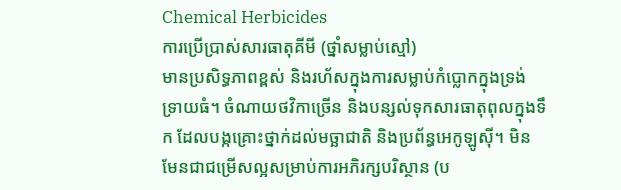Chemical Herbicides
ការប្រើប្រាស់សារធាតុគីមី (ថ្នាំសម្លាប់ស្មៅ)
មានប្រសិទ្ធភាពខ្ពស់ និងរហ័សក្នុងការសម្លាប់កំប្លោកក្នុងទ្រង់ទ្រាយធំ។ ចំណាយថវិកាច្រើន និងបន្សល់ទុកសារធាតុពុលក្នុងទឹក ដែលបង្កគ្រោះថ្នាក់ដល់មច្ឆាជាតិ និងប្រព័ន្ធអេកូឡូស៊ី។ មិនមែនជាជម្រើសល្អសម្រាប់ការអភិរក្សបរិស្ថាន (ប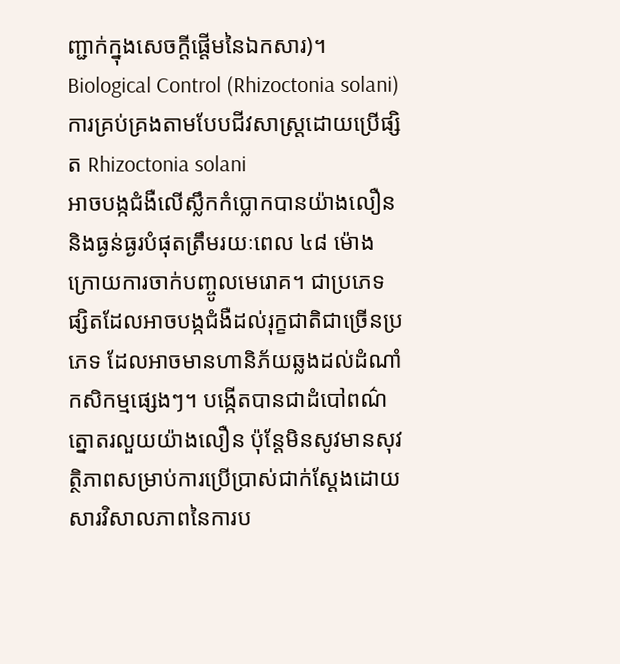ញ្ជាក់ក្នុងសេចក្តីផ្តើមនៃឯកសារ)។
Biological Control (Rhizoctonia solani)
ការគ្រប់គ្រងតាមបែបជីវសាស្ត្រដោយប្រើផ្សិត Rhizoctonia solani
អាចបង្កជំងឺលើស្លឹកកំប្លោកបានយ៉ាងលឿន និងធ្ងន់ធ្ងរបំផុតត្រឹមរយៈពេល ៤៨ ម៉ោងក្រោយការចាក់បញ្ចូលមេរោគ។ ជាប្រភេទផ្សិតដែលអាចបង្កជំងឺដល់រុក្ខជាតិជាច្រើនប្រភេទ ដែលអាចមានហានិភ័យឆ្លងដល់ដំណាំកសិកម្មផ្សេងៗ។ បង្កើតបានជាដំបៅពណ៌ត្នោតរលួយយ៉ាងលឿន ប៉ុន្តែមិនសូវមានសុវត្ថិភាពសម្រាប់ការប្រើប្រាស់ជាក់ស្តែងដោយសារវិសាលភាពនៃការប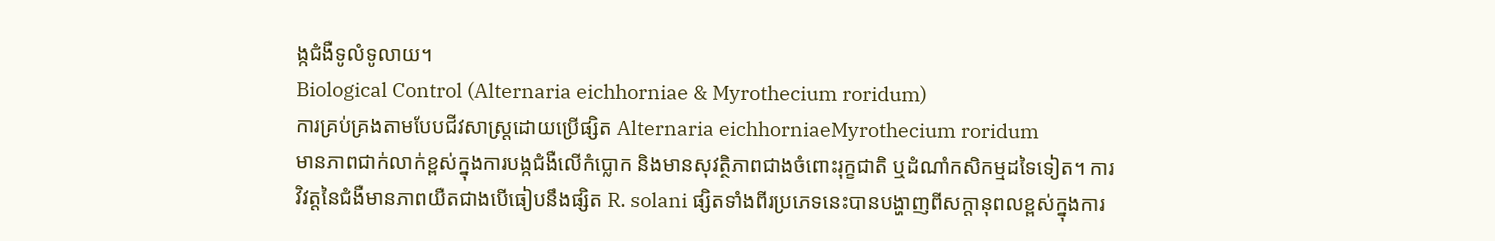ង្កជំងឺទូលំទូលាយ។
Biological Control (Alternaria eichhorniae & Myrothecium roridum)
ការគ្រប់គ្រងតាមបែបជីវសាស្ត្រដោយប្រើផ្សិត Alternaria eichhorniaeMyrothecium roridum
មានភាពជាក់លាក់ខ្ពស់ក្នុងការបង្កជំងឺលើកំប្លោក និងមានសុវត្ថិភាពជាងចំពោះរុក្ខជាតិ ឬដំណាំកសិកម្មដទៃទៀត។ ការវិវត្តនៃជំងឺមានភាពយឺតជាងបើធៀបនឹងផ្សិត R. solani ផ្សិតទាំងពីរប្រភេទនេះបានបង្ហាញពីសក្តានុពលខ្ពស់ក្នុងការ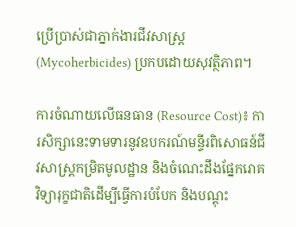ប្រើប្រាស់ជាភ្នាក់ងារជីវសាស្ត្រ (Mycoherbicides) ប្រកបដោយសុវត្ថិភាព។

ការចំណាយលើធនធាន (Resource Cost)៖ ការសិក្សានេះទាមទារនូវឧបករណ៍មន្ទីរពិសោធន៍ជីវសាស្ត្រកម្រិតមូលដ្ឋាន និងចំណេះដឹងផ្នែករោគវិទ្យារុក្ខជាតិដើម្បីធ្វើការបំបែក និងបណ្តុះ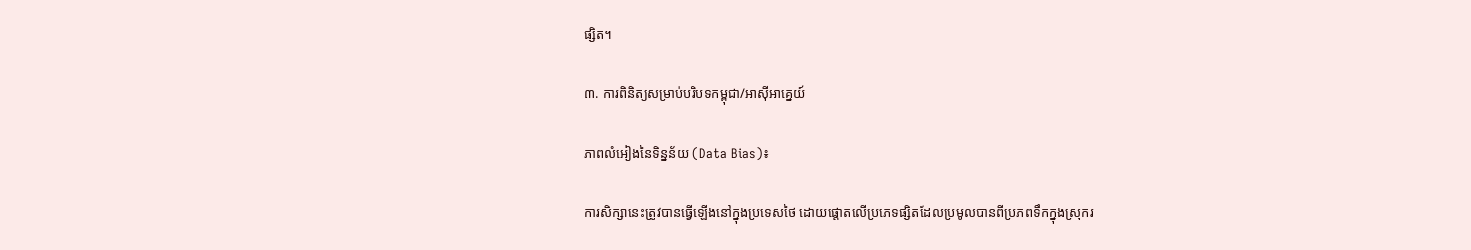ផ្សិត។

៣. ការពិនិត្យសម្រាប់បរិបទកម្ពុជា/អាស៊ីអាគ្នេយ៍

ភាពលំអៀងនៃទិន្នន័យ (Data Bias)៖

ការសិក្សានេះត្រូវបានធ្វើឡើងនៅក្នុងប្រទេសថៃ ដោយផ្តោតលើប្រភេទផ្សិតដែលប្រមូលបានពីប្រភពទឹកក្នុងស្រុករ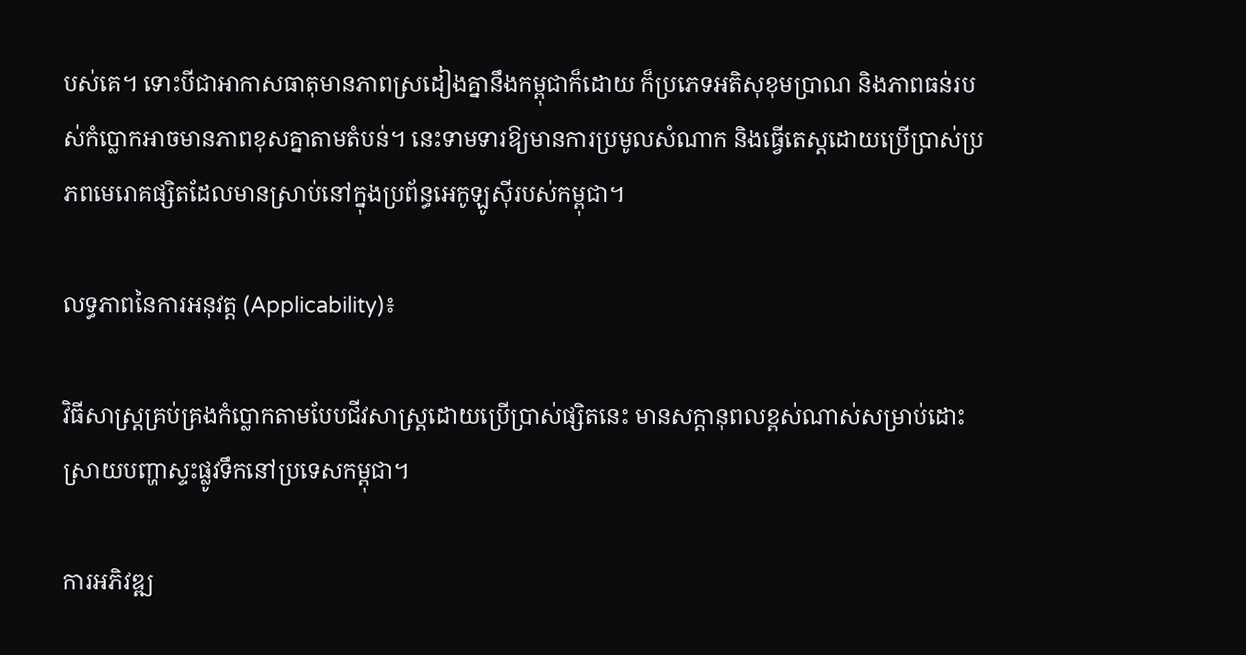បស់គេ។ ទោះបីជាអាកាសធាតុមានភាពស្រដៀងគ្នានឹងកម្ពុជាក៏ដោយ ក៏ប្រភេទអតិសុខុមប្រាណ និងភាពធន់របស់កំប្លោកអាចមានភាពខុសគ្នាតាមតំបន់។ នេះទាមទារឱ្យមានការប្រមូលសំណាក និងធ្វើតេស្តដោយប្រើប្រាស់ប្រភពមេរោគផ្សិតដែលមានស្រាប់នៅក្នុងប្រព័ន្ធអេកូឡូស៊ីរបស់កម្ពុជា។

លទ្ធភាពនៃការអនុវត្ត (Applicability)៖

វិធីសាស្ត្រគ្រប់គ្រងកំប្លោកតាមបែបជីវសាស្ត្រដោយប្រើប្រាស់ផ្សិតនេះ មានសក្តានុពលខ្ពស់ណាស់សម្រាប់ដោះស្រាយបញ្ហាស្ទះផ្លូវទឹកនៅប្រទេសកម្ពុជា។

ការអភិវឌ្ឍ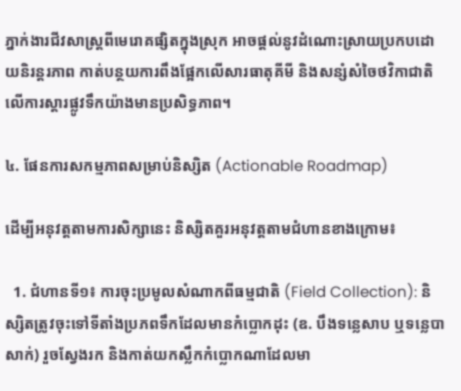ភ្នាក់ងារជីវសាស្ត្រពីមេរោគផ្សិតក្នុងស្រុក អាចផ្តល់នូវដំណោះស្រាយប្រកបដោយនិរន្តរភាព កាត់បន្ថយការពឹងផ្អែកលើសារធាតុគីមី និងសន្សំសំចៃថវិកាជាតិលើការស្តារផ្លូវទឹកយ៉ាងមានប្រសិទ្ធភាព។

៤. ផែនការសកម្មភាពសម្រាប់និស្សិត (Actionable Roadmap)

ដើម្បីអនុវត្តតាមការសិក្សានេះ និស្សិតគួរអនុវត្តតាមជំហានខាងក្រោម៖

  1. ជំហានទី១៖ ការចុះប្រមូលសំណាកពីធម្មជាតិ (Field Collection): និស្សិតត្រូវចុះទៅទីតាំងប្រភពទឹកដែលមានកំប្លោកដុះ (ឧ. បឹងទន្លេសាប ឬទន្លេបាសាក់) រួចស្វែងរក និងកាត់យកស្លឹកកំប្លោកណាដែលមា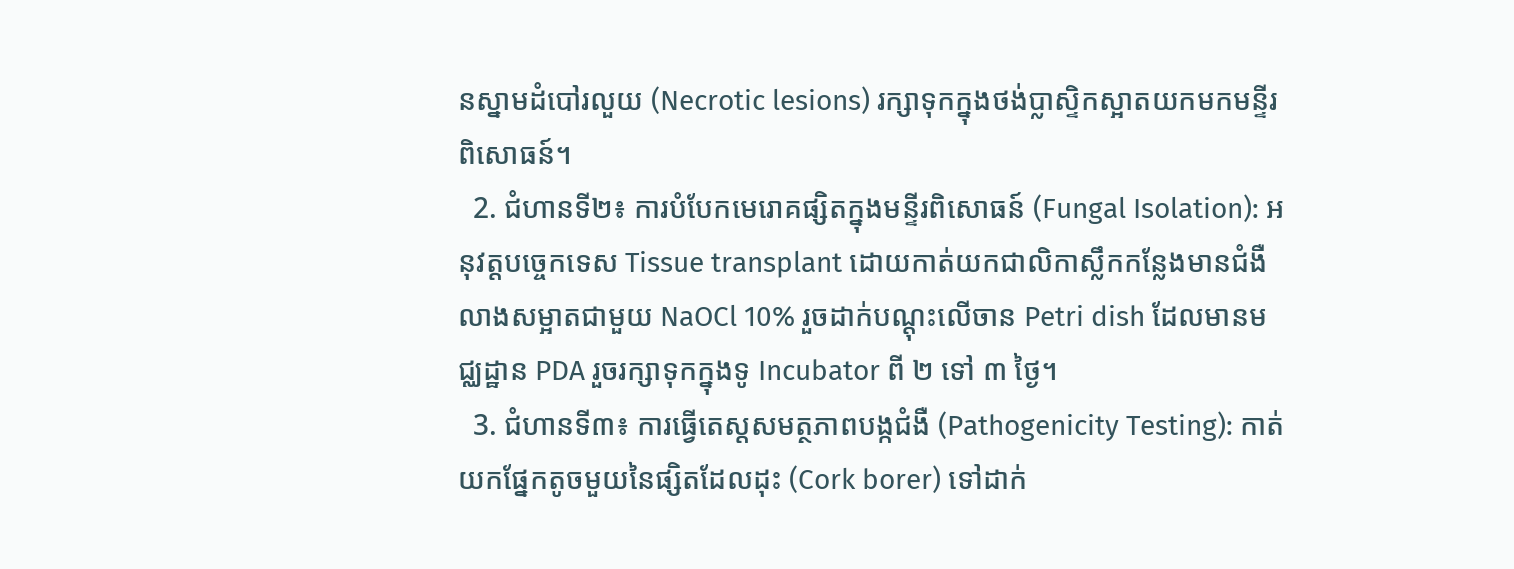នស្នាមដំបៅរលួយ (Necrotic lesions) រក្សាទុកក្នុងថង់ប្លាស្ទិកស្អាតយកមកមន្ទីរពិសោធន៍។
  2. ជំហានទី២៖ ការបំបែកមេរោគផ្សិតក្នុងមន្ទីរពិសោធន៍ (Fungal Isolation): អនុវត្តបច្ចេកទេស Tissue transplant ដោយកាត់យកជាលិកាស្លឹកកន្លែងមានជំងឺ លាងសម្អាតជាមួយ NaOCl 10% រួចដាក់បណ្តុះលើចាន Petri dish ដែលមានមជ្ឈដ្ឋាន PDA រួចរក្សាទុកក្នុងទូ Incubator ពី ២ ទៅ ៣ ថ្ងៃ។
  3. ជំហានទី៣៖ ការធ្វើតេស្តសមត្ថភាពបង្កជំងឺ (Pathogenicity Testing): កាត់យកផ្នែកតូចមួយនៃផ្សិតដែលដុះ (Cork borer) ទៅដាក់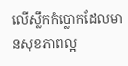លើស្លឹកកំប្លោកដែលមានសុខភាពល្អ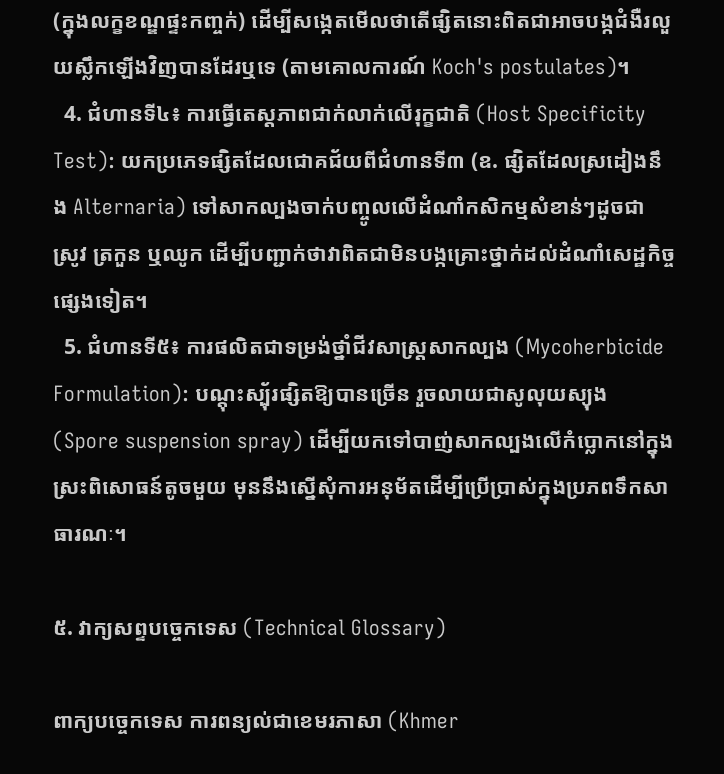(ក្នុងលក្ខខណ្ឌផ្ទះកញ្ចក់) ដើម្បីសង្កេតមើលថាតើផ្សិតនោះពិតជាអាចបង្កជំងឺរលួយស្លឹកឡើងវិញបានដែរឬទេ (តាមគោលការណ៍ Koch's postulates)។
  4. ជំហានទី៤៖ ការធ្វើតេស្តភាពជាក់លាក់លើរុក្ខជាតិ (Host Specificity Test): យកប្រភេទផ្សិតដែលជោគជ័យពីជំហានទី៣ (ឧ. ផ្សិតដែលស្រដៀងនឹង Alternaria) ទៅសាកល្បងចាក់បញ្ចូលលើដំណាំកសិកម្មសំខាន់ៗដូចជា ស្រូវ ត្រកួន ឬឈូក ដើម្បីបញ្ជាក់ថាវាពិតជាមិនបង្កគ្រោះថ្នាក់ដល់ដំណាំសេដ្ឋកិច្ចផ្សេងទៀត។
  5. ជំហានទី៥៖ ការផលិតជាទម្រង់ថ្នាំជីវសាស្ត្រសាកល្បង (Mycoherbicide Formulation): បណ្តុះស្ប៉័រផ្សិតឱ្យបានច្រើន រួចលាយជាសូលុយស្យុង (Spore suspension spray) ដើម្បីយកទៅបាញ់សាកល្បងលើកំប្លោកនៅក្នុងស្រះពិសោធន៍តូចមួយ មុននឹងស្នើសុំការអនុម័តដើម្បីប្រើប្រាស់ក្នុងប្រភពទឹកសាធារណៈ។

៥. វាក្យសព្ទបច្ចេកទេស (Technical Glossary)

ពាក្យបច្ចេកទេស ការពន្យល់ជាខេមរភាសា (Khmer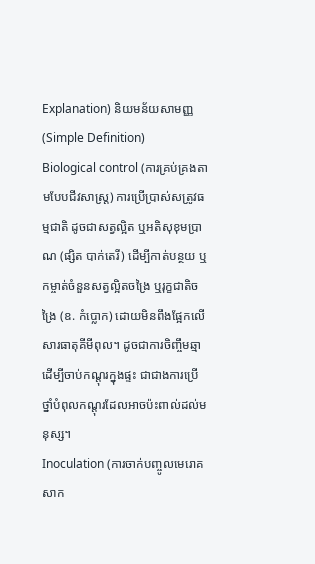Explanation) និយមន័យសាមញ្ញ (Simple Definition)
Biological control (ការគ្រប់គ្រងតាមបែបជីវសាស្ត្រ) ការប្រើប្រាស់សត្រូវធម្មជាតិ ដូចជាសត្វល្អិត ឬអតិសុខុមប្រាណ (ផ្សិត បាក់តេរី) ដើម្បីកាត់បន្ថយ ឬកម្ចាត់ចំនួនសត្វល្អិតចង្រៃ ឬរុក្ខជាតិចង្រៃ (ឧ. កំប្លោក) ដោយមិនពឹងផ្អែកលើសារធាតុគីមីពុល។ ដូចជាការចិញ្ចឹមឆ្មាដើម្បីចាប់កណ្តុរក្នុងផ្ទះ ជាជាងការប្រើថ្នាំបំពុលកណ្តុរដែលអាចប៉ះពាល់ដល់មនុស្ស។
Inoculation (ការចាក់បញ្ចូលមេរោគសាក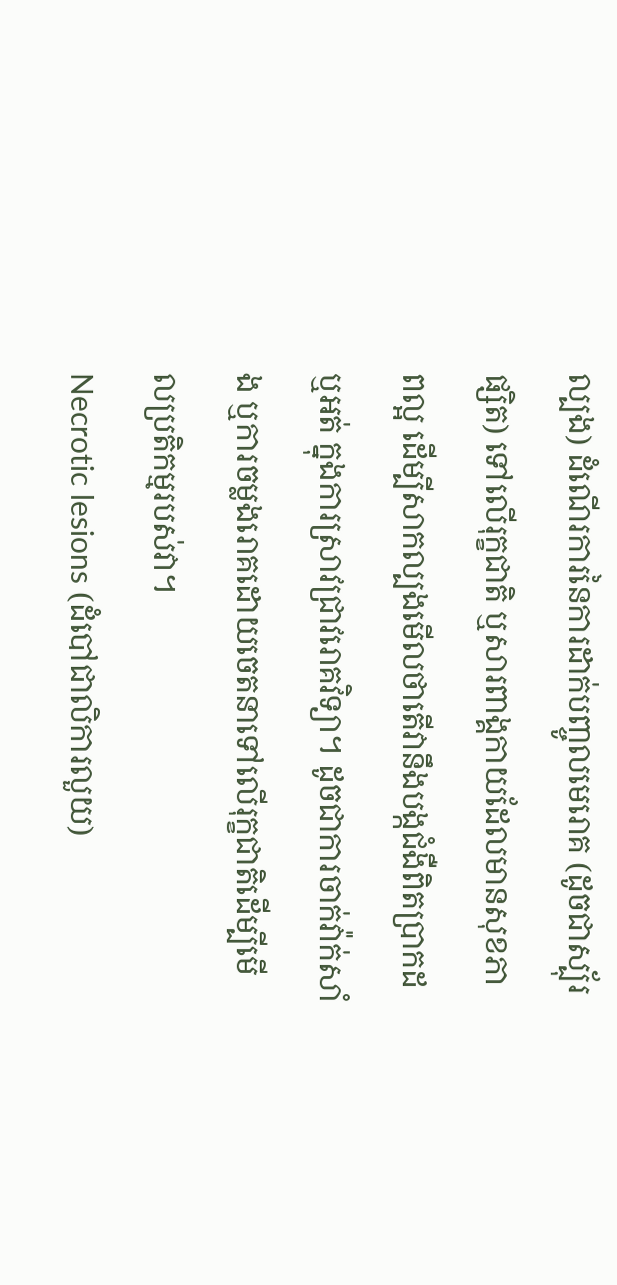ល្បង) ដំណើរការនៃការដាក់បញ្ចូលមេរោគ (ដូចជាស្ប៉័រផ្សិត) ទៅលើរុក្ខជាតិ ឬសារពាង្គកាយដែលមានសុខភាពល្អ ដើម្បីសាកល្បងមើលថាតើវានឹងបង្កជំងឺពិតប្រាកដឬអត់ ក្នុងការស្រាវជ្រាវរោគវិទ្យា។ ដូចជាការចាក់វ៉ាក់សាំង ឬការចម្លងរោគដោយចេតនាទៅលើរុក្ខជាតិដើម្បីមើលប្រតិកម្មរបស់វា។
Necrotic lesions (ដំបៅជាលិការលួយ)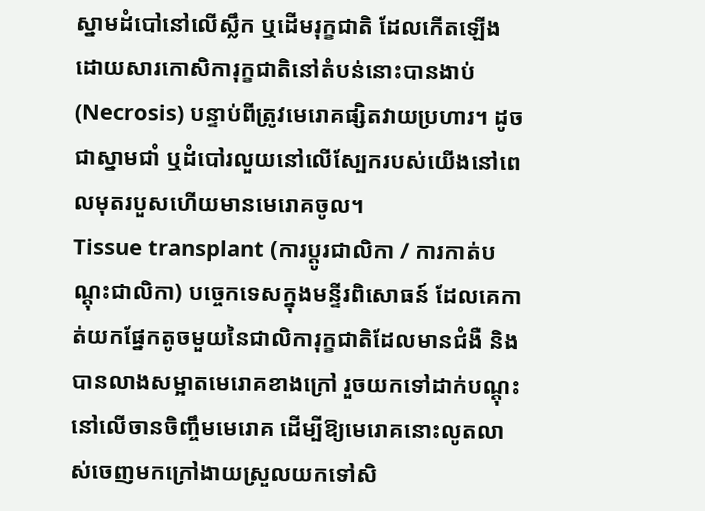ស្នាមដំបៅនៅលើស្លឹក ឬដើមរុក្ខជាតិ ដែលកើតឡើងដោយសារកោសិការុក្ខជាតិនៅតំបន់នោះបានងាប់ (Necrosis) បន្ទាប់ពីត្រូវមេរោគផ្សិតវាយប្រហារ។ ដូចជាស្នាមជាំ ឬដំបៅរលួយនៅលើស្បែករបស់យើងនៅពេលមុតរបួសហើយមានមេរោគចូល។
Tissue transplant (ការប្តូរជាលិកា / ការកាត់បណ្តុះជាលិកា) បច្ចេកទេសក្នុងមន្ទីរពិសោធន៍ ដែលគេកាត់យកផ្នែកតូចមួយនៃជាលិការុក្ខជាតិដែលមានជំងឺ និងបានលាងសម្អាតមេរោគខាងក្រៅ រួចយកទៅដាក់បណ្តុះនៅលើចានចិញ្ចឹមមេរោគ ដើម្បីឱ្យមេរោគនោះលូតលាស់ចេញមកក្រៅងាយស្រួលយកទៅសិ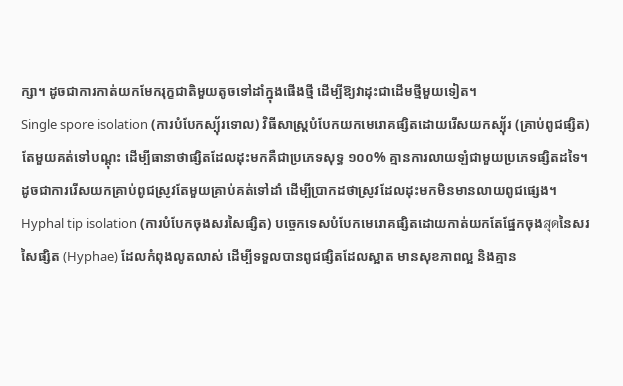ក្សា។ ដូចជាការកាត់យកមែករុក្ខជាតិមួយតូចទៅដាំក្នុងផើងថ្មី ដើម្បីឱ្យវាដុះជាដើមថ្មីមួយទៀត។
Single spore isolation (ការបំបែកស្ប៉័រទោល) វិធីសាស្ត្របំបែកយកមេរោគផ្សិតដោយរើសយកស្ប៉័រ (គ្រាប់ពូជផ្សិត) តែមួយគត់ទៅបណ្តុះ ដើម្បីធានាថាផ្សិតដែលដុះមកគឺជាប្រភេទសុទ្ធ ១០០% គ្មានការលាយឡំជាមួយប្រភេទផ្សិតដទៃ។ ដូចជាការរើសយកគ្រាប់ពូជស្រូវតែមួយគ្រាប់គត់ទៅដាំ ដើម្បីប្រាកដថាស្រូវដែលដុះមកមិនមានលាយពូជផ្សេង។
Hyphal tip isolation (ការបំបែកចុងសរសៃផ្សិត) បច្ចេកទេសបំបែកមេរោគផ្សិតដោយកាត់យកតែផ្នែកចុងสุดនៃសរសៃផ្សិត (Hyphae) ដែលកំពុងលូតលាស់ ដើម្បីទទួលបានពូជផ្សិតដែលស្អាត មានសុខភាពល្អ និងគ្មាន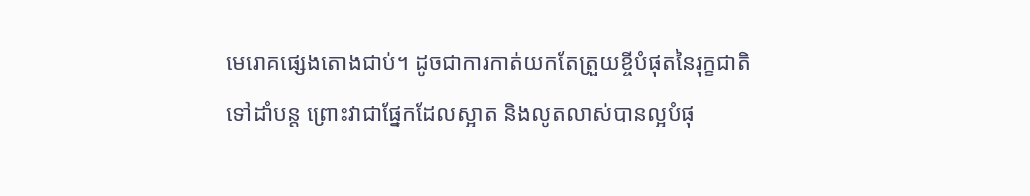មេរោគផ្សេងតោងជាប់។ ដូចជាការកាត់យកតែត្រួយខ្ចីបំផុតនៃរុក្ខជាតិទៅដាំបន្ត ព្រោះវាជាផ្នែកដែលស្អាត និងលូតលាស់បានល្អបំផុ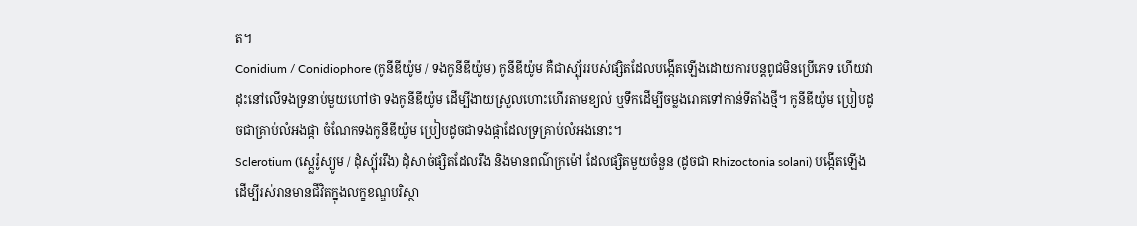ត។
Conidium / Conidiophore (កូនីឌីយ៉ូម / ទងកូនីឌីយ៉ូម) កូនីឌីយ៉ូម គឺជាស្ប៉័ររបស់ផ្សិតដែលបង្កើតឡើងដោយការបន្តពូជមិនប្រើភេទ ហើយវាដុះនៅលើទងទ្រនាប់មួយហៅថា ទងកូនីឌីយ៉ូម ដើម្បីងាយស្រួលហោះហើរតាមខ្យល់ ឬទឹកដើម្បីចម្លងរោគទៅកាន់ទីតាំងថ្មី។ កូនីឌីយ៉ូម ប្រៀបដូចជាគ្រាប់លំអងផ្កា ចំណែកទងកូនីឌីយ៉ូម ប្រៀបដូចជាទងផ្កាដែលទ្រគ្រាប់លំអងនោះ។
Sclerotium (ស្ក្លេរ៉ូស្យូម / ដុំស្ប៉័ររឹង) ដុំសាច់ផ្សិតដែលរឹង និងមានពណ៌ក្រម៉ៅ ដែលផ្សិតមួយចំនួន (ដូចជា Rhizoctonia solani) បង្កើតឡើងដើម្បីរស់រានមានជីវិតក្នុងលក្ខខណ្ឌបរិស្ថា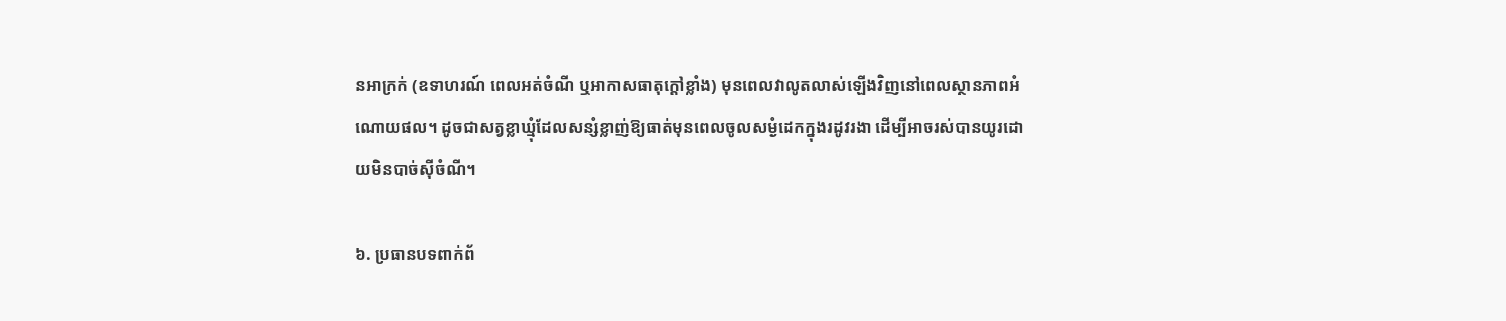នអាក្រក់ (ឧទាហរណ៍ ពេលអត់ចំណី ឬអាកាសធាតុក្តៅខ្លាំង) មុនពេលវាលូតលាស់ឡើងវិញនៅពេលស្ថានភាពអំណោយផល។ ដូចជាសត្វខ្លាឃ្មុំដែលសន្សំខ្លាញ់ឱ្យធាត់មុនពេលចូលសម្ងំដេកក្នុងរដូវរងា ដើម្បីអាចរស់បានយូរដោយមិនបាច់ស៊ីចំណី។

៦. ប្រធានបទពាក់ព័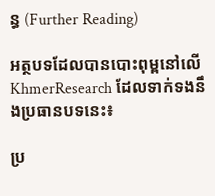ន្ធ (Further Reading)

អត្ថបទដែលបានបោះពុម្ពនៅលើ KhmerResearch ដែលទាក់ទងនឹងប្រធានបទនេះ៖

ប្រ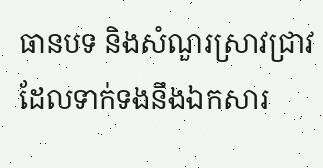ធានបទ និងសំណួរស្រាវជ្រាវដែលទាក់ទងនឹងឯកសារ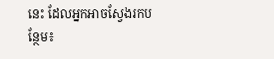នេះ ដែលអ្នកអាចស្វែងរកបន្ថែម៖